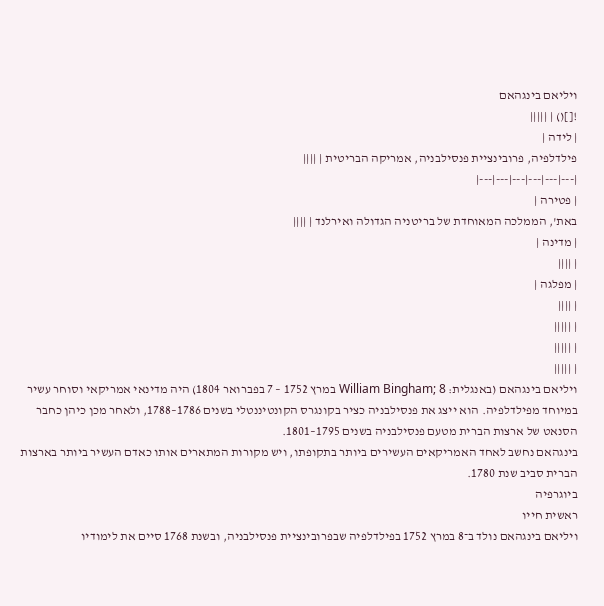ויליאם בינגהאם
![]() | |||||
| לידה |
פילדלפיה, פרובינציית פנסילבניה, אמריקה הבריטית | ||||
|---|---|---|---|---|---|
| פטירה |
באת', הממלכה המאוחדת של בריטניה הגדולה ואירלנד | ||||
| מדינה |
| ||||
| מפלגה |
| ||||
| |||||
| |||||
| |||||
ויליאם בינגהאם (באנגלית: William Bingham; 8 במרץ 1752 – 7 בפברואר 1804) היה מדינאי אמריקאי וסוחר עשיר במיוחד מפילדלפיה. הוא ייצג את פנסילבניה כציר בקונגרס הקונטיננטלי בשנים 1786–1788, ולאחר מכן כיהן כחבר הסנאט של ארצות הברית מטעם פנסילבניה בשנים 1795–1801.
בינגהאם נחשב לאחד האמריקאים העשירים ביותר בתקופתו, ויש מקורות המתארים אותו כאדם העשיר ביותר בארצות הברית סביב שנת 1780.
ביוגרפיה
ראשית חייו
ויליאם בינגהאם נולד ב־8 במרץ 1752 בפילדלפיה שבפרובינציית פנסילבניה, ובשנת 1768 סיים את לימודיו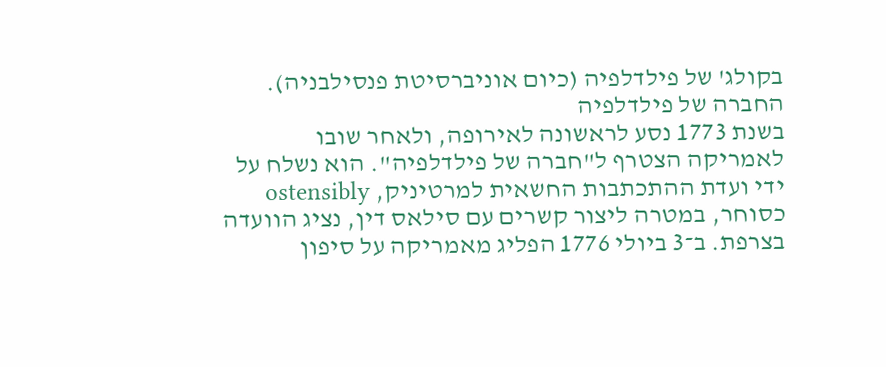בקולג' של פילדלפיה (כיום אוניברסיטת פנסילבניה).
החברה של פילדלפיה
בשנת 1773 נסע לראשונה לאירופה, ולאחר שובו לאמריקה הצטרף ל"חברה של פילדלפיה". הוא נשלח על ידי ועדת ההתכתבות החשאית למרטיניק, ostensibly כסוחר, במטרה ליצור קשרים עם סילאס דין, נציג הוועדה בצרפת. ב־3 ביולי 1776 הפליג מאמריקה על סיפון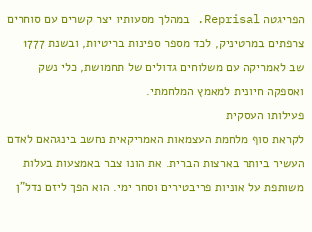הפריגטה Reprisal. במהלך מסעותיו יצר קשרים עם סוחרים צרפתים במרטיניק, לכד מספר ספינות בריטיות, ובשנת 1777 שב לאמריקה עם משלוחים גדולים של תחמושת, כלי נשק ואספקה חיונית למאמץ המלחמתי.
פעילותו העסקית
לקראת סוף מלחמת העצמאות האמריקאית נחשב בינגהאם לאדם העשיר ביותר בארצות הברית. את הונו צבר באמצעות בעלות משותפת על אוניות פריבטירים וסחר ימי. הוא הפך ליזם נדל"ן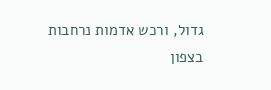גדול, ורכש אדמות נרחבות בצפון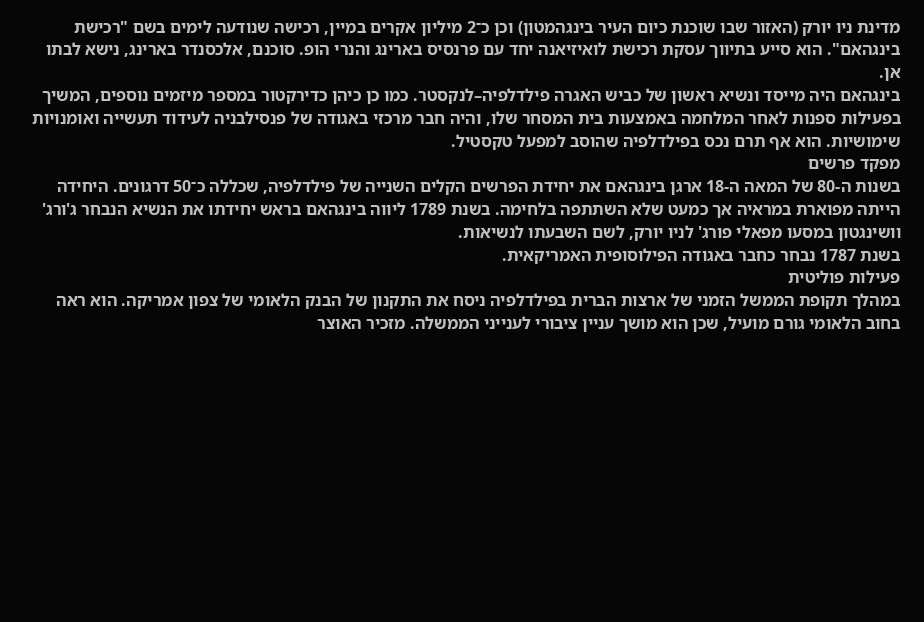מדינת ניו יורק (האזור שבו שוכנת כיום העיר בינגהמטון) וכן כ־2 מיליון אקרים במיין, רכישה שנודעה לימים בשם "רכישת בינגהאם". הוא סייע בתיווך עסקת רכישת לואיזיאנה יחד עם פרנסיס בארינג והנרי הופ. סוכנם, אלכסנדר בארינג, נישא לבתו אן.
בינגהאם היה מייסד ונשיא ראשון של כביש האגרה פילדלפיה–לנקסטר. כמו כן כיהן כדירקטור במספר מיזמים נוספים, המשיך בפעילות ספנות לאחר המלחמה באמצעות בית המסחר שלו, והיה חבר מרכזי באגודה של פנסילבניה לעידוד תעשייה ואומנויות שימושיות. הוא אף תרם נכס בפילדלפיה שהוסב למפעל טקסטיל.
מפקד פרשים
בשנות ה-80 של המאה ה-18 ארגן בינגהאם את יחידת הפרשים הקלים השנייה של פילדלפיה, שכללה כ־50 דרגונים. היחידה הייתה מפוארת במראיה אך כמעט שלא השתתפה בלחימה. בשנת 1789 ליווה בינגהאם בראש יחידתו את הנשיא הנבחר ג'ורג' וושינגטון במסעו מפאלי פורג' לניו יורק, לשם השבעתו לנשיאות.
בשנת 1787 נבחר כחבר באגודה הפילוסופית האמריקאית.
פעילות פוליטית
במהלך תקופת הממשל הזמני של ארצות הברית בפילדלפיה ניסח את התקנון של הבנק הלאומי של צפון אמריקה. הוא ראה בחוב הלאומי גורם מועיל, שכן הוא מושך עניין ציבורי לענייני הממשלה. מזכיר האוצר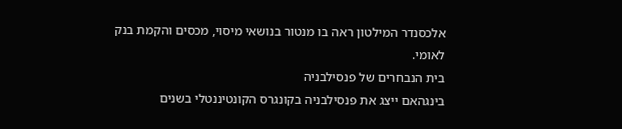אלכסנדר המילטון ראה בו מנטור בנושאי מיסוי, מכסים והקמת בנק לאומי.
בית הנבחרים של פנסילבניה
בינגהאם ייצג את פנסילבניה בקונגרס הקונטיננטלי בשנים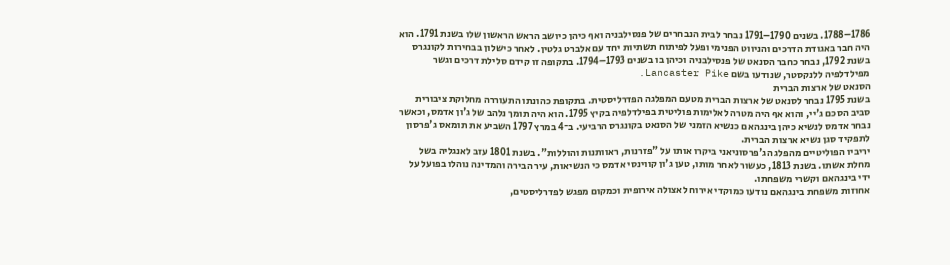1786–1788. בשנים 1790–1791 נבחר לבית הנבחרים של פנסילבניה ואף כיהן כיושב הראש הראשון שלו בשנת 1791. הוא היה חבר באגודת הדרכים והניווט הפנימי ופעל לפיתוח תשתיות יחד עם אלברט גלטין. לאחר כישלון בבחירות לקונגרס בשנת 1792, נבחר כחבר הסנאט של פנסילבניה וכיהן בו בשנים 1793–1794. בתקופה זו קידם סלילת דרכים וגשר מפילדלפיה ללנקסטר, שנודעו בשם Lancaster Pike.
הסנאט של ארצות הברית
בשנת 1795 נבחר לסנאט של ארצות הברית מטעם המפלגה הפדרליסטית. בתקופת כהונתו התעוררה מחלוקת ציבורית סביב הסכם ג'יי, והוא אף היה מטרה לאלימות פוליטית בפילדלפיה בקיץ 1795. הוא היה תומך נלהב של ג'ון אדמס, וכאשר נבחר אדמס לנשיא כיהן בינגהאם כנשיא הזמני של הסנאט בקונגרס הרביעי. ב־4 במרץ 1797 השביע את תומאס ג'פרסון לתפקיד סגן נשיא ארצות הברית.
יריביו הפוליטיים מהפלג הג'פרסוניאני ביקרו אותו על "פזרנות, ראוותנות והוללות". בשנת 1801 עזב לאנגליה בשל מחלת אשתו. בשנת 1813, כעשור לאחר מותו, טען ג'ון קווינסי אדמס כי הנשיאות, עיר הבירה והמדינה נוהלו בפועל על ידי בינגהאם וקשרי משפחתו.
אחוזות משפחת בינגהאם נודעו כמוקדי אירוח לאצולה אירופית וכמקום מפגש לפדרליסטים,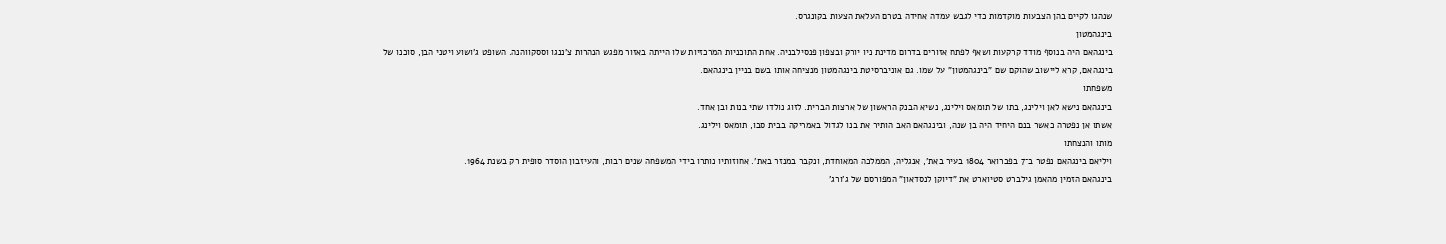שנהגו לקיים בהן הצבעות מוקדמות כדי לגבש עמדה אחידה בטרם העלאת הצעות בקונגרס.
בינגהמטון
בינגהאם היה בנוסף מודד קרקעות ושאף לפתח אזורים בדרום מדינת ניו יורק ובצפון פנסילבניה. אחת התוכניות המרכזיות שלו הייתה באזור מפגש הנהרות צ'ננגו וססקווהנה. השופט ג'ושוע ויטני הבן, סוכנו של בינגהאם, קרא ליישוב שהוקם שם "בינגהמטון" על שמו. גם אוניברסיטת בינגהמטון מנציחה אותו בשם בניין בינגהאם.
משפחתו
בינגהאם נישא לאן וילינג, בתו של תומאס וילינג, נשיא הבנק הראשון של ארצות הברית. לזוג נולדו שתי בנות ובן אחד.
אשתו אן נפטרה כאשר בנם היחיד היה בן שנה, ובינגהאם האב הותיר את בנו לגדול באמריקה בבית סבו, תומאס וילינג.
מותו והנצחתו
ויליאם בינגהאם נפטר ב־7 בפברואר 1804 בעיר באת', אנגליה, הממלכה המאוחדת, ונקבר במנזר באת'. אחוזותיו נותרו בידי המשפחה שנים רבות, והעיזבון הוסדר סופית רק בשנת 1964.
בינגהאם הזמין מהאמן גילברט סטיוארט את "דיוקן לנסדאון" המפורסם של ג'ורג'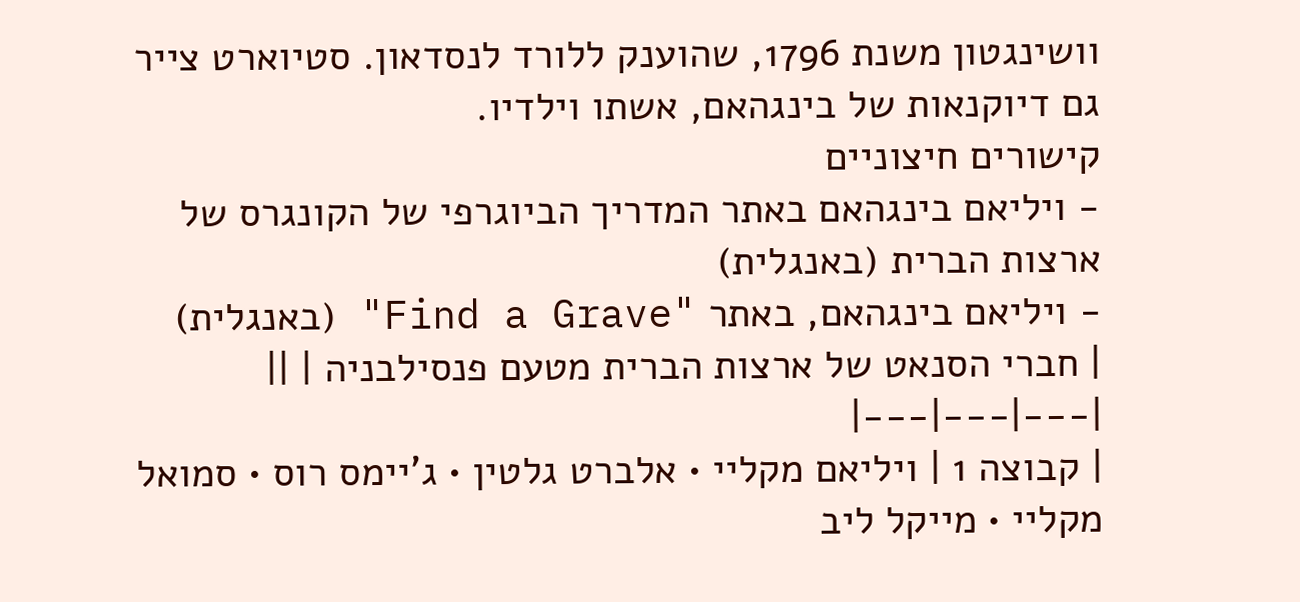וושינגטון משנת 1796, שהוענק ללורד לנסדאון. סטיוארט צייר גם דיוקנאות של בינגהאם, אשתו וילדיו.
קישורים חיצוניים
- ויליאם בינגהאם באתר המדריך הביוגרפי של הקונגרס של ארצות הברית (באנגלית)
- ויליאם בינגהאם, באתר "Find a Grave" (באנגלית)
| חברי הסנאט של ארצות הברית מטעם פנסילבניה | ||
|---|---|---|
| קבוצה 1 | ויליאם מקליי • אלברט גלטין • ג'יימס רוס • סמואל מקליי • מייקל ליב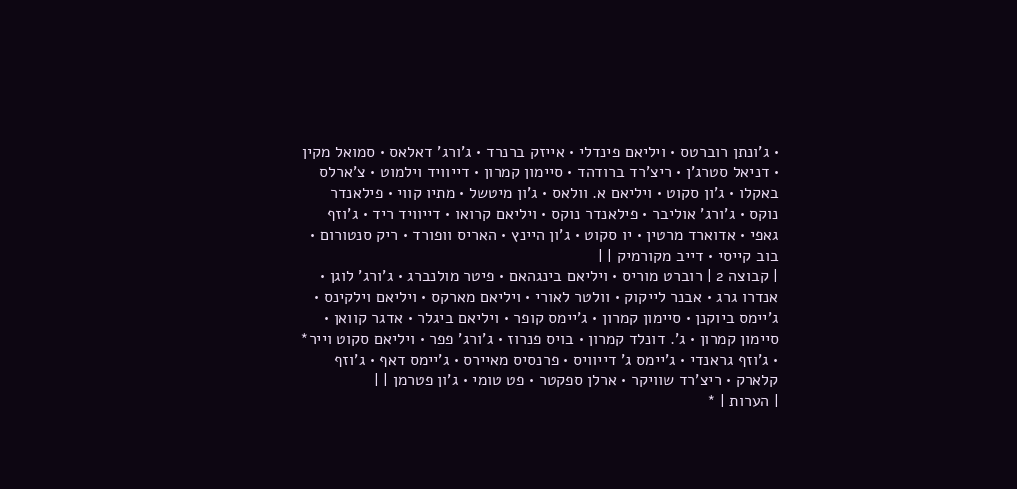• ג'ונתן רוברטס • ויליאם פינדלי • אייזק ברנרד • ג'ורג' דאלאס • סמואל מקין • דניאל סטרג'ן • ריצ'רד ברודהד • סיימון קמרון • דייוויד וילמוט • צ'ארלס באקלו • ג'ון סקוט • ויליאם א. וולאס • ג'ון מיטשל • מתיו קווי • פילאנדר נוקס • ג'ורג' אוליבר • פילאנדר נוקס • ויליאם קרואו • דייוויד ריד • ג'וזף גאפי • אדוארד מרטין • יו סקוט • ג'ון היינץ • האריס וופורד • ריק סנטורום • בוב קייסי • דייב מקורמיק | |
| קבוצה 2 | רוברט מוריס • ויליאם בינגהאם • פיטר מולנברג • ג'ורג' לוגן • אנדרו גרג • אבנר לייקוק • וולטר לאורי • ויליאם מארקס • ויליאם וילקינס • ג'יימס ביוקנן • סיימון קמרון • ג'יימס קופר • ויליאם ביגלר • אדגר קוואן • סיימון קמרון • ג'. דונלד קמרון • בויס פנרוז • ג'ורג' פפר • ויליאם סקוט וייר* • ג'וזף גראנדי • ג'יימס ג' דייוויס • פרנסיס מאיירס • ג'יימס דאף • ג'וזף קלארק • ריצ'רד שוויקר • ארלן ספקטר • פט טומי • ג'ון פטרמן | |
| הערות | *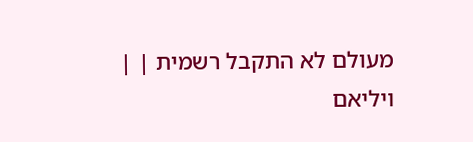מעולם לא התקבל רשמית | |
ויליאם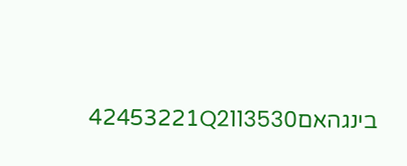בינגהאם42453221Q2113530